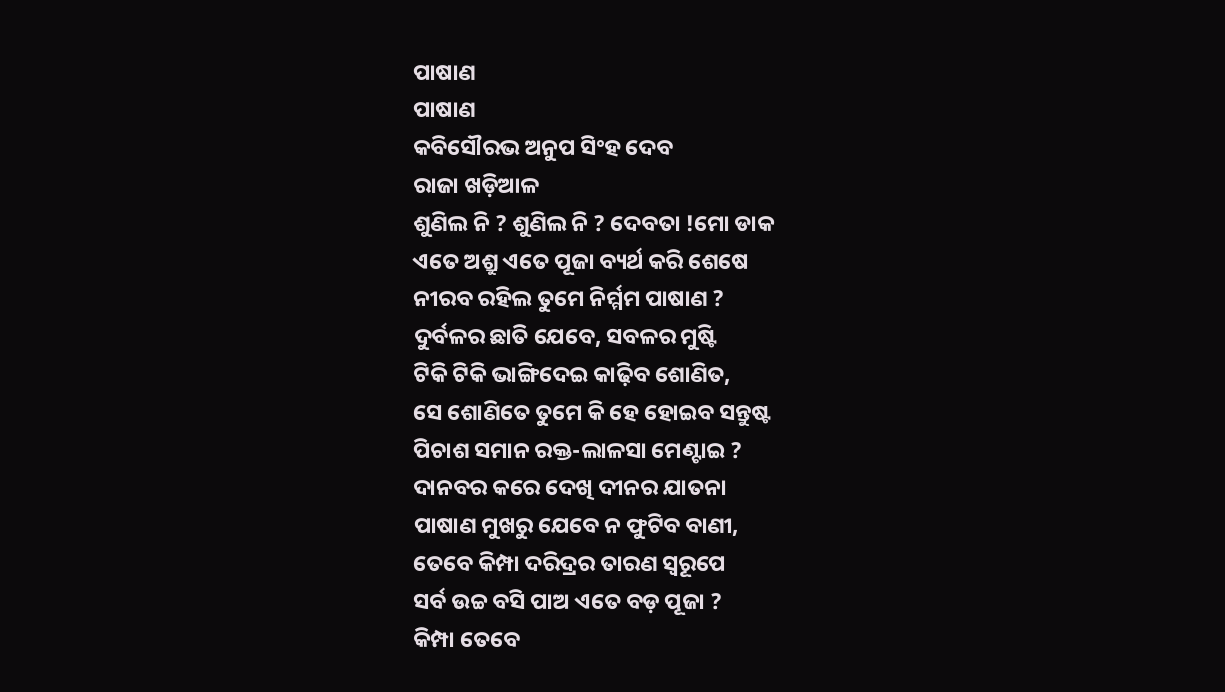ପାଷାଣ
ପାଷାଣ
କବିସୌରଭ ଅନୁପ ସିଂହ ଦେବ
ରାଜା ଖଡ଼ିଆଳ
ଶୁଣିଲ ନି ? ଶୁଣିଲ ନି ? ଦେବତା !ମୋ ଡାକ
ଏତେ ଅଶ୍ରୁ ଏତେ ପୂଜା ବ୍ୟର୍ଥ କରି ଶେଷେ
ନୀରବ ରହିଲ ତୁମେ ନିର୍ମ୍ମମ ପାଷାଣ ?
ଦୁର୍ବଳର ଛାତି ଯେବେ, ସବଳର ମୁଷ୍ଟି
ଟିକି ଟିକି ଭାଙ୍ଗିଦେଇ କାଢ଼ିବ ଶୋଣିତ,
ସେ ଶୋଣିତେ ତୁମେ କି ହେ ହୋଇବ ସନ୍ତୁଷ୍ଟ
ପିଚାଶ ସମାନ ରକ୍ତ-ଲାଳସା ମେଣ୍ଟାଇ ?
ଦାନବର କରେ ଦେଖି ଦୀନର ଯାତନା
ପାଷାଣ ମୁଖରୁ ଯେବେ ନ ଫୁଟିବ ବାଣୀ,
ତେବେ କିମ୍ପା ଦରିଦ୍ରର ତାରଣ ସ୍ୱରୂପେ
ସର୍ବ ଉଚ୍ଚ ବସି ପାଅ ଏତେ ବଡ଼ ପୂଜା ?
କିମ୍ପା ତେବେ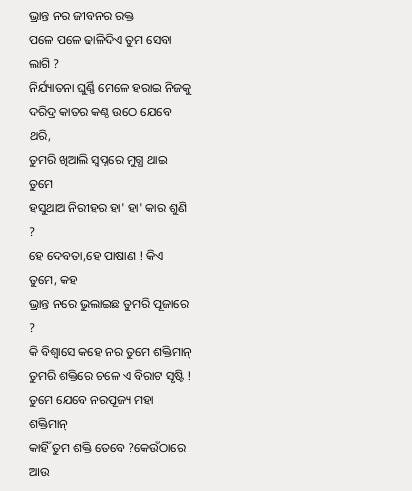ଭ୍ରାନ୍ତ ନର ଜୀବନର ରକ୍ତ
ପଳେ ପଳେ ଢାଳିଦିଏ ତୁମ ସେବା ଲାଗି ?
ନିର୍ଯ୍ୟାତନା ଘୁର୍ଣ୍ଣି ମେଳେ ହରାଇ ନିଜକୁ
ଦରିଦ୍ର କାତର କଣ୍ଠ ଉଠେ ଯେବେ ଥରି,
ତୁମରି ଖିଆଲି ସ୍ବପ୍ନରେ ମୁଗ୍ଧ ଥାଇ ତୁମେ
ହସୁଥାଅ ନିରୀହର ହା' ହା' କାର ଶୁଣି ?
ହେ ଦେବତା,ହେ ପାଷାଣ ! କିଏ ତୁମେ, କହ
ଭ୍ରାନ୍ତ ନରେ ଭୁଲାଇଛ ତୁମରି ପୂଜାରେ ?
କି ବିଶ୍ୱାସେ କହେ ନର ତୁମେ ଶକ୍ତିମାନ୍
ତୁମରି ଶକ୍ତିରେ ଚଳେ ଏ ବିରାଟ ସୃଷ୍ଟି !
ତୁମେ ଯେବେ ନରପୂଜ୍ୟ ମହା ଶକ୍ତିମାନ୍
କାହିଁ ତୁମ ଶକ୍ତି ତେବେ ?କେଉଁଠାରେ ଆଉ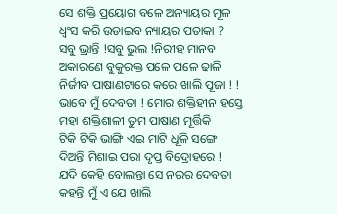ସେ ଶକ୍ତି ପ୍ରୟୋଗ ବଳେ ଅନ୍ୟାୟର ମୂଳ
ଧ୍ବଂସ କରି ଉଡାଇବ ନ୍ୟାୟର ପତାକା ?
ସବୁ ଭ୍ରାନ୍ତି !ସବୁ ଭୁଲ !ନିରୀହ ମାନବ
ଅକାରଣେ ବୁକୁରକ୍ତ ପଳେ ପଳେ ଢାଳି
ନିର୍ଜୀବ ପାଷାଣଟାରେ କରେ ଖାଲି ପୂଜା ! !
ଭାବେ ମୁଁ ଦେବତା ! ମୋର ଶକ୍ତିହୀନ ହସ୍ତେ
ମହା ଶକ୍ତିଶାଳୀ ତୁମ ପାଷାଣ ମୂର୍ତ୍ତିକି
ଟିକି ଟିକି ଭାଙ୍ଗି ଏଇ ମାଟି ଧୂଳି ସଙ୍ଗେ
ଦିଅନ୍ତି ମିଶାଇ ପରା ଦୃପ୍ତ ବିଦ୍ରୋହରେ !
ଯଦି କେହି ବୋଲନ୍ତା ସେ ନରର ଦେବତା
କହନ୍ତି ମୁଁ ଏ ଯେ ଖାଲି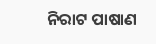ନିରାଟ ପାଷାଣ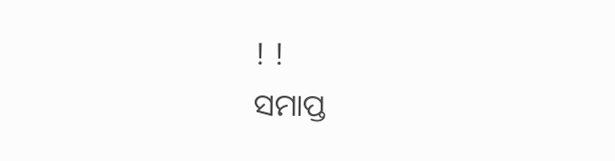! !
ସମାପ୍ତ